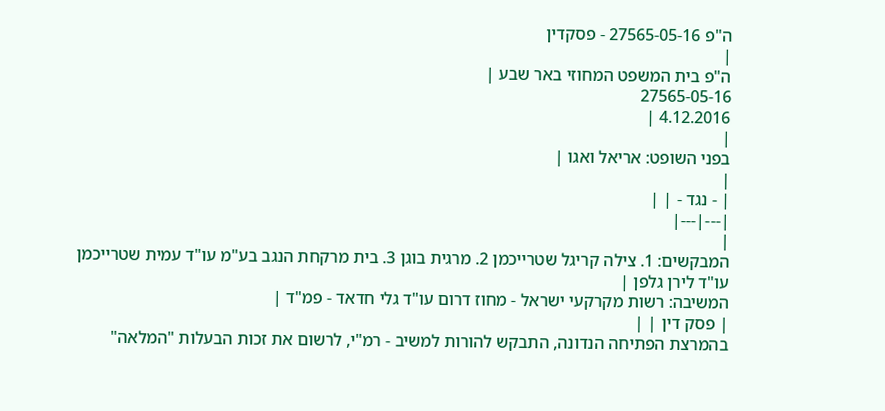ה"פ 27565-05-16 - פסקדין
|
ה"פ בית המשפט המחוזי באר שבע |
27565-05-16
4.12.2016 |
|
בפני השופט: אריאל ואגו |
|
| - נגד - | |
|---|---|
|
המבקשים: 1. צילה קריגל שטרייכמן 2. מרגית בוגן 3. בית מרקחת הנגב בע"מ עו"ד עמית שטרייכמן עו"ד לירן גלפן |
המשיבה: רשות מקרקעי ישראל - מחוז דרום עו"ד גלי חדאד - פמ"ד |
| פסק דין | |
בהמרצת הפתיחה הנדונה, התבקש להורות למשיב - רמ"י, לרשום את זכות הבעלות "המלאה"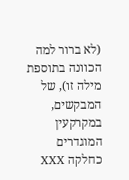(לא ברור למה הכוונה בתוספת מילה זו), של המבקשים, במקרקעין המוגדרים כחלקה XXX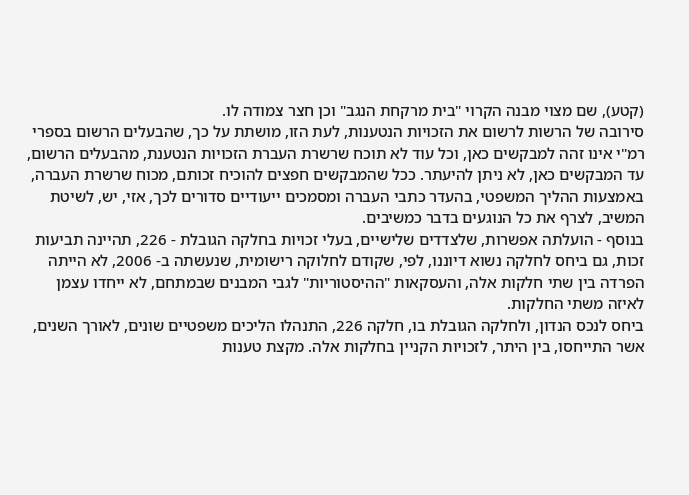(קטע), שם מצוי מבנה הקרוי "בית מרקחת הנגב" וכן חצר צמודה לו.
סירובה של הרשות לרשום את הזכויות הנטענות, לעת הזו, מושתת על כך, שהבעלים הרשום בספרי רמ"י אינו זהה למבקשים כאן, וכל עוד לא תוכח שרשרת העברת הזכויות הנטענת, מהבעלים הרשום, עד המבקשים כאן, לא ניתן להיעתר. ככל שהמבקשים חפצים להוכיח זכותם, מכוח שרשרת העברה, באמצעות ההליך המשפטי, בהעדר כתבי העברה ומסמכים ייעודיים סדורים לכך, אזי, יש, לשיטת המשיב, לצרף את כל הנוגעים בדבר כמשיבים.
בנוסף - הועלתה אפשרות, שלצדדים שלישיים, בעלי זכויות בחלקה הגובלת - 226, תהיינה תביעות זכות, גם ביחס לחלקה נשוא דיוננו, לפי, שקודם לחלוקה רישומית, שנעשתה ב- 2006, לא הייתה הפרדה בין שתי חלקות אלה, והעסקאות "ההיסטוריות" לגבי המבנים שבמתחם, לא ייחדו עצמן לאיזה משתי החלקות.
ביחס לנכס הנדון, ולחלקה הגובלת בו, חלקה 226, התנהלו הליכים משפטיים שונים, לאורך השנים, אשר התייחסו, בין היתר, לזכויות הקניין בחלקות אלה. מקצת טענות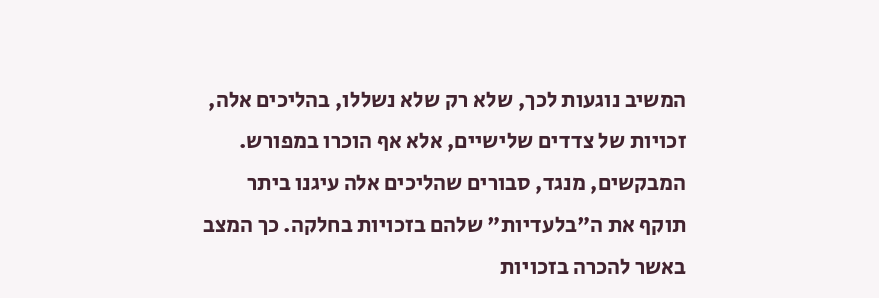המשיב נוגעות לכך, שלא רק שלא נשללו, בהליכים אלה, זכויות של צדדים שלישיים, אלא אף הוכרו במפורש. המבקשים, מנגד, סבורים שהליכים אלה עיגנו ביתר תוקף את ה"בלעדיות" שלהם בזכויות בחלקה. כך המצב באשר להכרה בזכויות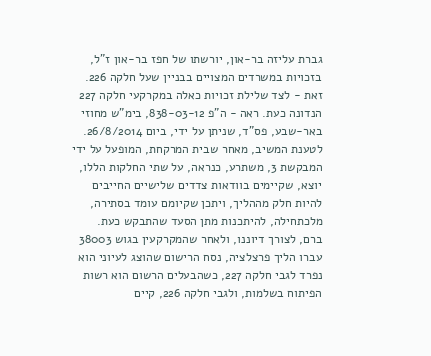גברת עליזה בר-און, יורשתו של חפז בר-און ז"ל, בזכויות במשרדים המצויים בבניין שעל חלקה 226. זאת - לצד שלילת זכויות כאלה במקרקעי חלקה 227 הנדונה כעת. ראה - ה"פ 838-03-12, בימ"ש מחוזי באר-שבע, פס"ד, שניתן על ידי, ביום 26/8/2014. לטענת המשיב, מאחר שבית המרקחת, המופעל על ידי המבקשת 3, משתרע, כנראה, על שתי החלקות הללו, יוצא, שקיימים בוודאות צדדים שלישיים החייבים להיות חלק מההליך, ויתכן שקיומם עומד בסתירה, מלכתחילה, להיתכנות מתן הסעד שהתבקש כעת.
ברם, לצורך דיוננו, ולאחר שהמקרקעין בגוש 38003 עברו הליך פרצלציה, נסח הרישום שהוצג לעיוני הוא נפרד לגבי חלקה 227, כשהבעלים הרשום הוא רשות הפיתוח בשלמות, ולגבי חלקה 226, קיים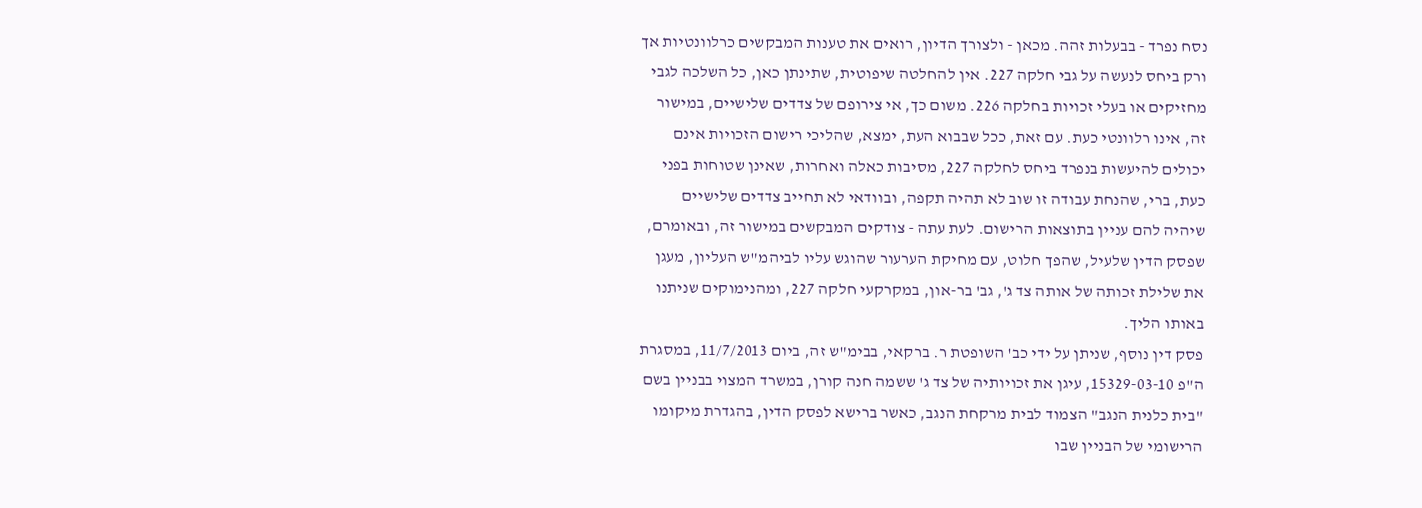נסח נפרד - בבעלות זהה. מכאן - ולצורך הדיון, רואים את טענות המבקשים כרלוונטיות אך ורק ביחס לנעשה על גבי חלקה 227. אין להחלטה שיפוטית, שתינתן כאן, כל השלכה לגבי מחזיקים או בעלי זכויות בחלקה 226. משום כך, אי צירופם של צדדים שלישיים, במישור זה, אינו רלוונטי כעת. עם זאת, ככל שבבוא העת, ימצא, שהליכי רישום הזכויות אינם יכולים להיעשות בנפרד ביחס לחלקה 227, מסיבות כאלה ואחרות, שאינן שטוחות בפני כעת, ברי, שהנחת עבודה זו שוב לא תהיה תקפה, ובוודאי לא תחייב צדדים שלישיים שיהיה להם עניין בתוצאות הרישום. לעת עתה - צודקים המבקשים במישור זה, ובאומרם, שפסק הדין שלעיל, שהפך חלוט, עם מחיקת הערעור שהוגש עליו לביהמ"ש העליון, מעגן את שלילת זכותה של אותה צד ג', גב' בר-און, במקרקעי חלקה 227, ומהנימוקים שניתנו באותו הליך.
פסק דין נוסף, שניתן על ידי כב' השופטת ר. ברקאי, בבימ"ש זה, ביום 11/7/2013, במסגרת ה"פ 15329-03-10, עיגן את זכויותיה של צד ג' ששמה חנה קורן, במשרד המצוי בבניין בשם "בית כלנית הנגב" הצמוד לבית מרקחת הנגב, כאשר ברישא לפסק הדין, בהגדרת מיקומו הרישומי של הבניין שבו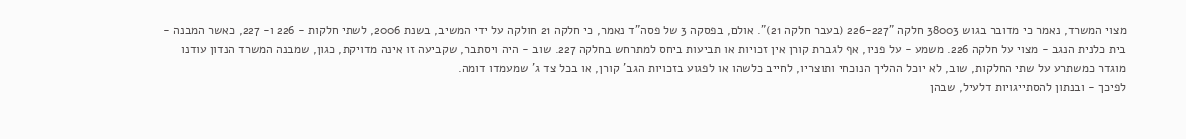מצוי המשרד, נאמר כי מדובר בגוש 38003 חלקה "226-227 (בעבר חלקה 21)". אולם, בפסקה 3 של פסה"ד נאמר, כי חלקה 21 חולקה על ידי המשיב, בשנת 2006, לשתי חלקות - 226 ו- 227, כאשר המבנה - בית כלנית הנגב - מצוי על חלקה 226. משמע - על פניו, אף לגברת קורן אין זכויות או תביעות ביחס למתרחש בחלקה 227. שוב - היה ויסתבר, שקביעה זו אינה מדויקת, כגון, שמבנה המשרד הנדון עודנו מוגדר כמשתרע על שתי החלקות, שוב, לא יוכל ההליך הנוכחי ותוצריו, לחייב כלשהו או לפגוע בזכויות הגב' קורן, או בכל צד ג' שמעמדו דומה.
לפיכך - ובנתון להסתייגויות דלעיל, שבהן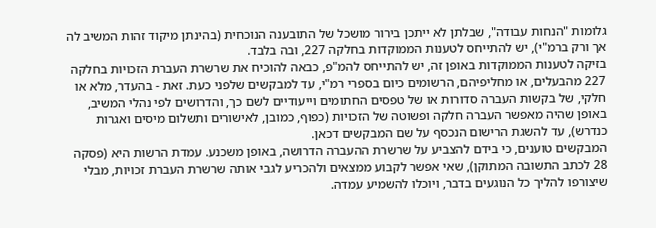גלומות "הנחות עבודה", שבלתן לא ייתכן בירור מושכל של התובענה הנוכחית (בהינתן מיקוד זהות המשיב לה אך ורק ברמ"י), יש להתייחס לטענות הממוקדות בחלקה 227, ובה בלבד.
בזיקה לטענות הממוקדות באופן זה, יש להתייחס להמ"פ, כבאה להוכיח את שרשרת העברת הזכויות בחלקה 227 מהבעלים, או מחליפיהם, הרשומים כיום בספרי רמ"י, עד למבקשים שלפני כעת. זאת - בהעדר, מלא או חלקי, של בקשות העברה סדורות או של טפסים החתומים וייעודיים לשם כך, והדרושים לפי נהלי המשיב, באופן שהיה מאפשר העברה חלקה ופשוטה של הזכויות (כפוף, כמובן, לאישורים ותשלום מיסים ואגרות כנדרש), עד להשגת הרישום הנכסף על שם המבקשים דכאן.
המבקשים טוענים, כי בידם להצביע על שרשרת ההעברה הדרושה, באופן משכנע. עמדת הרשות היא (פסקה 28 לכתב התשובה המתוקן), שאי אפשר לקבוע ממצאים ולהכריע לגבי אותה שרשרת העברת זכויות, מבלי שיצורפו להליך כל הנוגעים בדבר, ויוכלו להשמיע עמדה.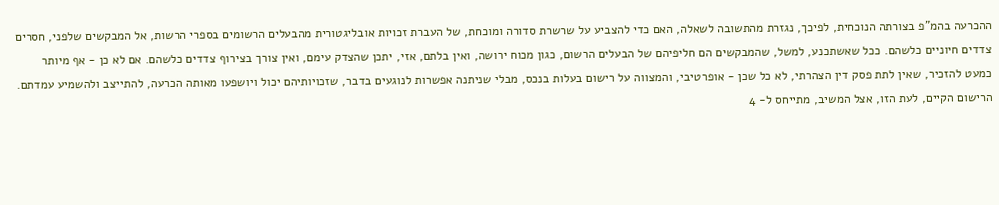ההכרעה בהמ"פ בצורתה הנוכחית, לפיכך, נגזרת מהתשובה לשאלה, האם כדי להצביע על שרשרת סדורה ומוכחת, של העברת זכויות אובליגטורית מהבעלים הרשומים בספרי הרשות, אל המבקשים שלפני, חסרים צדדים חיוניים כלשהם. ככל שאשתכנע, למשל, שהמבקשים הם חליפיהם של הבעלים הרשום, כגון מכוח ירושה, ואין בלתם, אזי, יתכן שהצדק עימם, ואין צורך בצירוף צדדים כלשהם. אם לא כן - אף מיותר כמעט להזכיר, שאין לתת פסק דין הצהרתי, לא כל שכן - אופרטיבי, והמצווה על רישום בעלות בנכס, מבלי שניתנה אפשרות לנוגעים בדבר, שזכויותיהם יכול ויושפעו מאותה הכרעה, להתייצב ולהשמיע עמדתם.
הרישום הקיים, לעת הזו, אצל המשיב, מתייחס ל- 4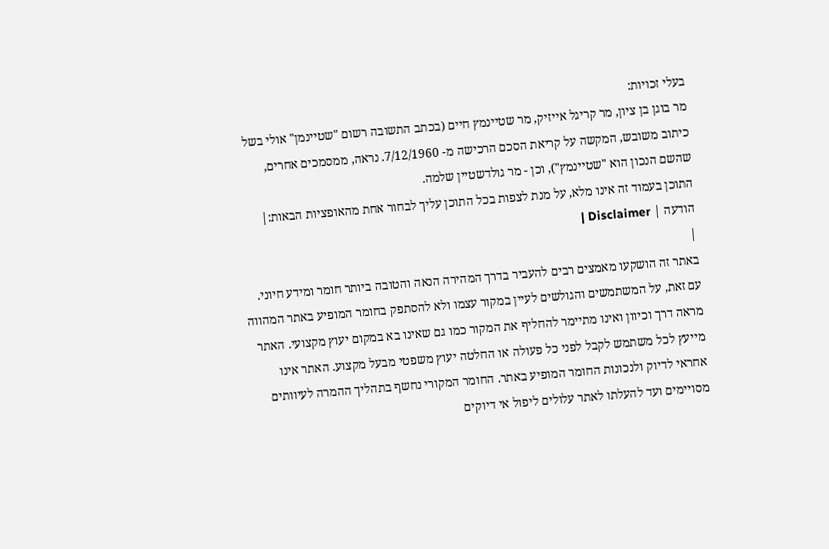בעלי זכויות:
מר בוגן בן ציון, מר קריגל אייזיק, מר שטיינמץ חיים (בכתב התשובה רשום "שטיינמן" אולי בשל כיתוב משובש, המקשה על קריאת הסכם הרכישה מ- 7/12/1960. נראה, ממסמכים אחרים, שהשם הנכון הוא "שטיינמץ"), וכן - מר גולדשטיין שלמה.
התוכן בעמוד זה אינו מלא, על מנת לצפות בכל התוכן עליך לבחור אחת מהאופציות הבאות:| הודעה | Disclaimer |
|
באתר זה הושקעו מאמצים רבים להעביר בדרך המהירה הנאה והטובה ביותר חומר ומידע חיוני. עם זאת, על המשתמשים והגולשים לעיין במקור עצמו ולא להסתפק בחומר המופיע באתר המהווה מראה דרך וכיוון ואינו מתיימר להחליף את המקור כמו גם שאינו בא במקום יעוץ מקצועי. האתר מייעץ לכל משתמש לקבל לפני כל פעולה או החלטה יעוץ משפטי מבעל מקצוע. האתר אינו אחראי לדיוק ולנכונות החומר המופיע באתר. החומר המקורי נחשף בתהליך ההמרה לעיוותים מסויימים ועד להעלתו לאתר עלולים ליפול אי דיוקים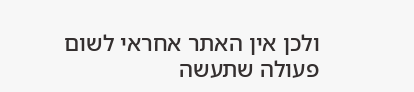ולכן אין האתר אחראי לשום פעולה שתעשה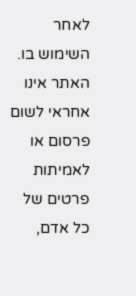לאחר השימוש בו. האתר אינו אחראי לשום פרסום או לאמיתות פרטים של כל אדם,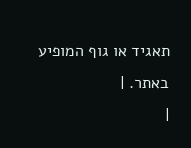תאגיד או גוף המופיע באתר. |
|